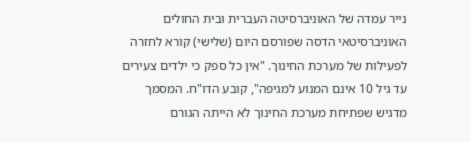נייר עמדה של האוניברסיטה העברית ובית החולים האוניברסיטאי הדסה שפורסם היום (שלישי) קורא לחזרה לפעילות של מערכת החינוך. "אין כל ספק כי ילדים צעירים עד גיל 10 אינם המנוע למגיפה", קובע הדו"ח. המסמך מדגיש שפתיחת מערכת החינוך לא הייתה הגורם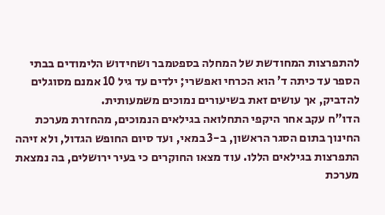להתפרצות המחודשת של המחלה בספטמבר ושחידוש הלימודים בבתי הספר עד כיתה ד' הוא הכרחי ואפשרי; ילדים עד גיל 10 אמנם מסוגלים להדביק, אך עושים זאת בשיעורים נמוכים משמעותית.
הדו"ח עקב אחר היקפי התחלואה בגילאים הנמוכים, מהחזרת מערכת החינוך בתום הסגר הראשון, ב-3 במאי, ועד סיום החופש הגדול, ולא זיהה התפרצות בגילאים הללו. עוד מצאו החוקרים כי בעיר ירושלים, בה נמצאת מערכת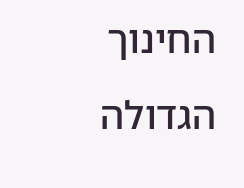החינוך הגדולה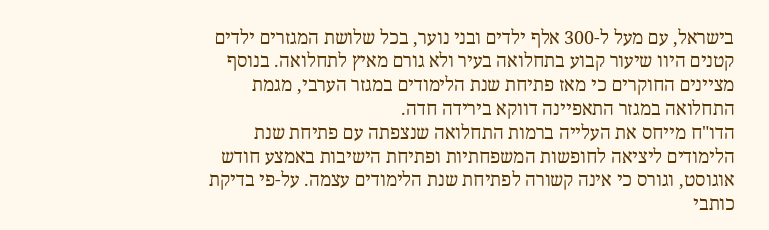בישראל, עם מעל ל-300 אלף ילדים ובני נוער, בכל שלושת המגזרים ילדים קטנים היוו שיעור קבוע בתחלואה בעיר ולא גורם מאיץ לתחלואה. בנוסף מציינים החוקרים כי מאז פתיחת שנת הלימודים במגזר הערבי, מגמת התחלואה במגזר התאפיינה דווקא בירידה חדה.
הדו"ח מייחס את העלייה ברמות התחלואה שנצפתה עם פתיחת שנת הלימודים ליציאה לחופשות המשפחתיות ופתיחת הישיבות באמצע חודש אוגוסט, וגורס כי אינה קשורה לפתיחת שנת הלימודים עצמה. על-פי בדיקת כותבי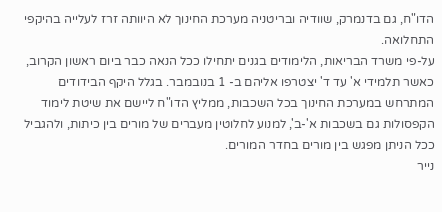הדו"ח, גם בדנמרק, שוודיה ובריטניה מערכת החינוך לא היוותה זרז לעלייה בהיקפי התחלואה.
על-פי משרד הבריאות, הלימודים בגנים יתחילו ככל הנאה כבר ביום ראשון הקרוב, כאשר תלמידי א' עד ד' יצטרפו אליהם ב- 1 בנובמבר. בגלל היקף הבידודים המתרחש במערכת החינוך בכל השכבות, ממליץ הדו"ח ליישם את שיטת לימוד הקפסולות גם בשכבות א'-ב', למנוע לחלוטין מעברים של מורים בין כיתות, ולהגביל ככל הניתן מפגש בין מורים בחדר המורים.
נייר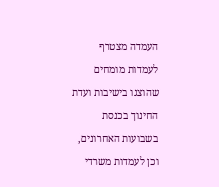העמדה מצטרף לעמדות מומחים שהוצגו בישיבות ועדת החינוך בכנסת בשבועות האחרונים, וכן לעמדות משרדי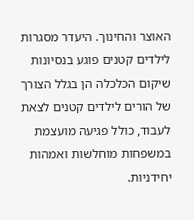האוצר והחינוך. היעדר מסגרות לילדים קטנים פוגע בנסיונות שיקום הכלכלה הן בגלל הצורך של הורים לילדים קטנים לצאת לעבוד, כולל פגיעה מועצמת במשפחות מוחלשות ואמהות יחידניות.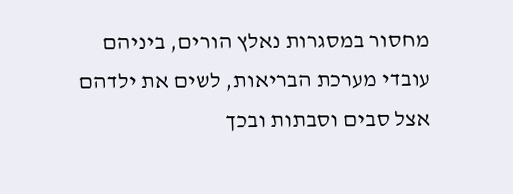מחסור במסגרות נאלץ הורים, ביניהם עובדי מערכת הבריאות, לשים את ילדהם אצל סבים וסבתות ובכך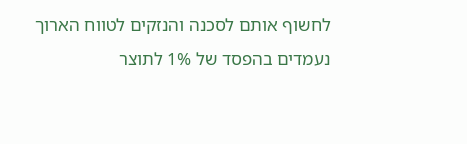לחשוף אותם לסכנה והנזקים לטווח הארוך נעמדים בהפסד של 1% לתוצר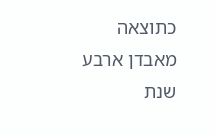כתוצאה מאבדן ארבע שנת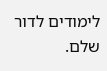לימודים לדור שלם.